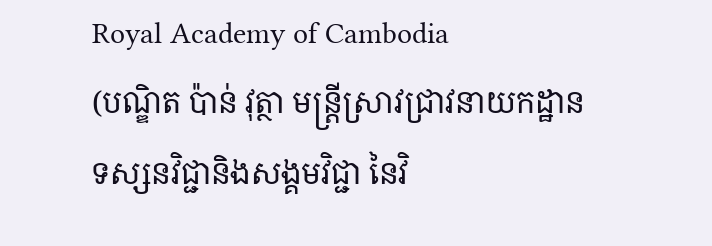Royal Academy of Cambodia
(បណ្ឌិត ប៉ាន់ វុត្ថា មន្រ្តីស្រាវជ្រាវនាយកដ្ឋានទស្សនវិជ្ជានិងសង្គមវិជ្ជា នៃវិ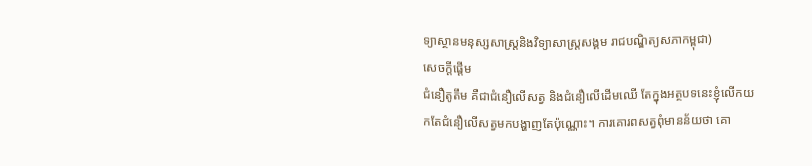ទ្យាស្ថានមនុស្សសាស្រ្តនិងវិទ្យាសាស្រ្តសង្គម រាជបណ្ឌិត្យសភាកម្ពុជា)
សេចក្តីផ្តើម
ជំនឿតូតឹម គឺជាជំនឿលើសត្វ និងជំនឿលើដើមឈើ តែក្នុងអត្ថបទនេះខ្ញុំលើកយកតែជំនឿលើសត្វមកបង្ហាញតែប៉ុណ្ណោះ។ ការគោរពសត្វពុំមានន័យថា គោ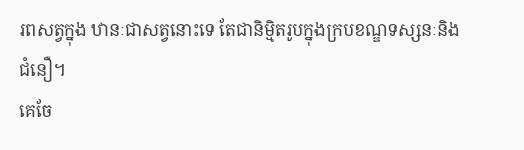រពសត្វក្នុង ឋានៈជាសត្វនោះទេ តែជានិម្មិតរូបក្នុងក្របខណ្ឌទស្សនៈនិងជំនឿ។
គេចែ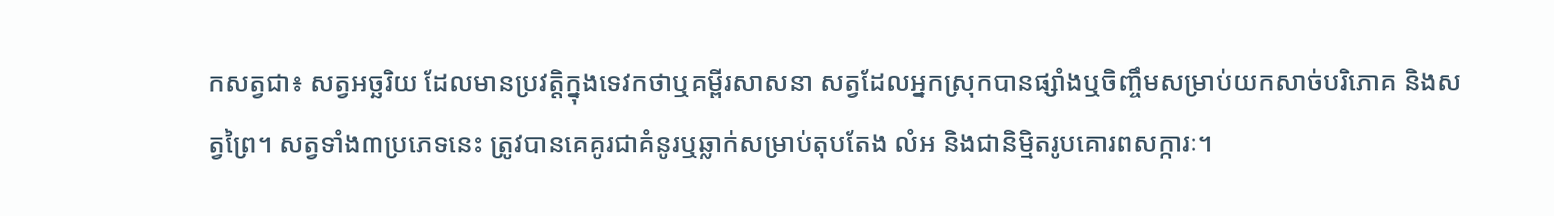កសត្វជា៖ សត្វអច្ឆរិយ ដែលមានប្រវត្តិក្នុងទេវកថាឬគម្ពីរសាសនា សត្វដែលអ្នកស្រុកបានផ្សាំងឬចិញ្ចឹមសម្រាប់យកសាច់បរិភោគ និងសត្វព្រៃ។ សត្វទាំង៣ប្រភេទនេះ ត្រូវបានគេគូរជាគំនូរឬឆ្លាក់សម្រាប់តុបតែង លំអ និងជានិម្មិតរូបគោរពសក្ការៈ។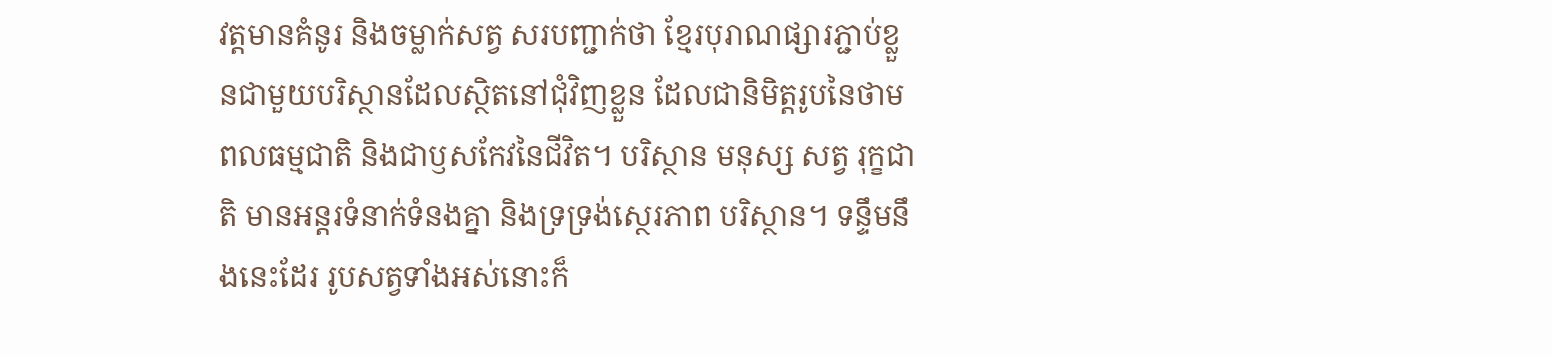វត្តមានគំនូរ និងចម្លាក់សត្វ សរបញ្ជាក់ថា ខ្មែរបុរាណផ្សារភ្ជាប់ខ្លួនជាមួយបរិស្ថានដែលស្ថិតនៅជុំវិញខ្លួន ដែលជានិមិត្តរូបនៃថាមពលធម្មជាតិ និងជាឫសកែវនៃជីវិត។ បរិស្ថាន មនុស្ស សត្វ រុក្ខជាតិ មានអន្តរទំនាក់ទំនងគ្នា និងទ្រទ្រង់ស្ថេរភាព បរិស្ថាន។ ទន្ទឹមនឹងនេះដែរ រូបសត្វទាំងអស់នោះក៏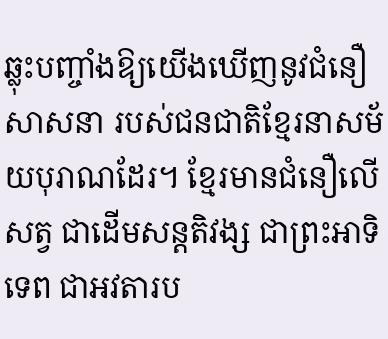ឆ្លុះបញ្ចាំងឱ្យយើងឃើញនូវជំនឿសាសនា របស់ជនជាតិខ្មែរនាសម័យបុរាណដែរ។ ខ្មែរមានជំនឿលើសត្វ ជាដើមសន្តតិវង្ស ជាព្រះអាទិទេព ជាអវតារប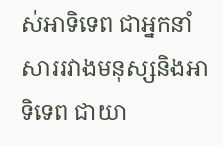ស់អាទិទេព ជាអ្នកនាំសាររវាងមនុស្សនិងអាទិទេព ជាយា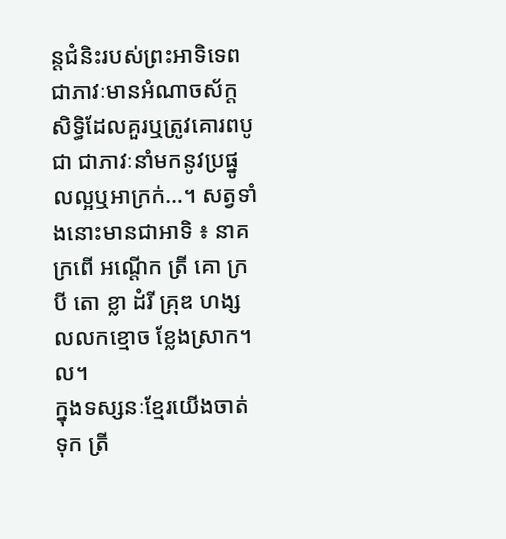ន្តជំនិះរបស់ព្រះអាទិទេព ជាភាវៈមានអំណាចស័ក្តសិទ្ធិដែលគួរឬត្រូវគោរពបូជា ជាភាវៈនាំមកនូវប្រផ្នូលល្អឬអាក្រក់…។ សត្វទាំងនោះមានជាអាទិ ៖ នាគ ក្រពើ អណ្តើក ត្រី គោ ក្របី តោ ខ្លា ដំរី គ្រុឌ ហង្ស លលកខ្មោច ខ្លែងស្រាក។ល។
ក្នុងទស្សនៈខ្មែរយើងចាត់ទុក ត្រី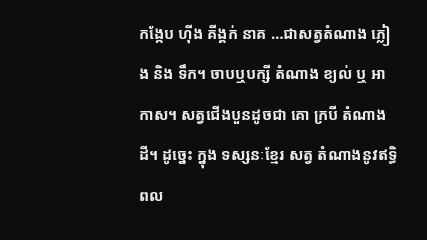កង្កែប ហ៊ីង គីង្គក់ នាគ …ជាសត្វតំណាង ភ្លៀង និង ទឹក។ ចាបឬបក្សី តំណាង ខ្យល់ ឬ អាកាស។ សត្វជើងបួនដូចជា គោ ក្របី តំណាង ដី។ ដូច្នេះ ក្នុង ទស្សនៈខ្មែរ សត្វ តំណាងនូវឥទ្ធិពល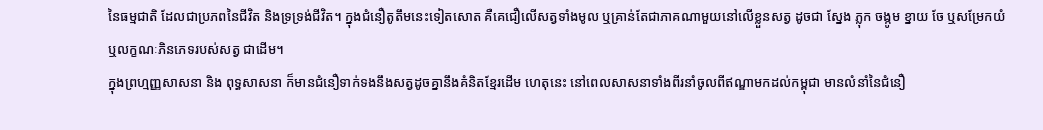នៃធម្មជាតិ ដែលជាប្រភពនៃជីវិត និងទ្រទ្រង់ជីវិត។ ក្នុងជំនឿតូតឹមនេះទៀតសោត គឺគេជឿលើសត្វទាំងមូល ឬគ្រាន់តែជាភាគណាមួយនៅលើខ្លួនសត្វ ដូចជា ស្នែង ភ្លុក ចង្កូម ខ្នាយ ចែ ឬសម្រែកយំ ឬលក្ខណៈភិនភេទរបស់សត្វ ជាដើម។
ក្នុងព្រហ្មញ្ញសាសនា និង ពុទ្ធសាសនា ក៏មានជំនឿទាក់ទងនឹងសត្វដូចគ្នានឹងគំនិតខ្មែរដើម ហេតុនេះ នៅពេលសាសនាទាំងពីរនាំចូលពីឥណ្ឌាមកដល់កម្ពុជា មានលំនាំនៃជំនឿ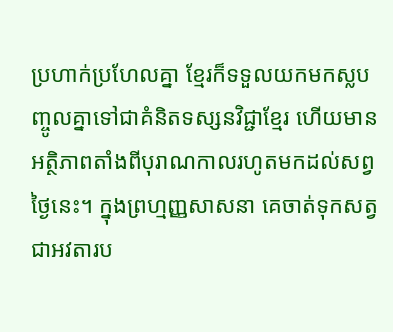ប្រហាក់ប្រហែលគ្នា ខ្មែរក៏ទទួលយកមកស្លបញ្ចូលគ្នាទៅជាគំនិតទស្សនវិជ្ជាខ្មែរ ហើយមានអត្ថិភាពតាំងពីបុរាណកាលរហូតមកដល់សព្វថ្ងៃនេះ។ ក្នុងព្រហ្មញ្ញសាសនា គេចាត់ទុកសត្វ ជាអវតារប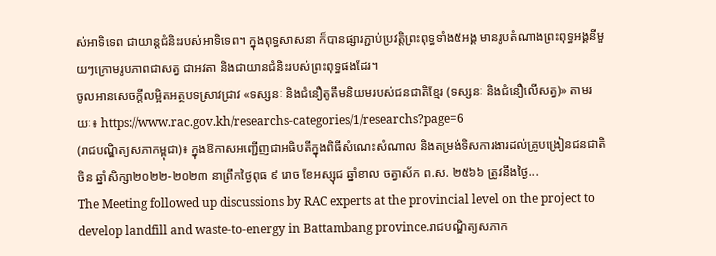ស់អាទិទេព ជាយាន្តជំនិះរបស់អាទិទេព។ ក្នុងពុទ្ធសាសនា ក៏បានផ្សារភ្ជាប់ប្រវត្តិព្រះពុទ្ធទាំង៥អង្គ មានរូបតំណាងព្រះពុទ្ធអង្គនីមួយៗក្រោមរូបភាពជាសត្វ ជាអវតា និងជាយានជំនិះរបស់ព្រះពុទ្ធផងដែរ។
ចូលអានសេចក្ដីលម្អិតអត្ថបទស្រាវជ្រាវ «ទស្សនៈ និងជំនឿតូតឹមនិយមរបស់ជនជាតិខ្មែរ (ទស្សនៈ និងជំនឿលើសត្វ)» តាមរយៈ៖ https://www.rac.gov.kh/researchs-categories/1/researchs?page=6
(រាជបណ្ឌិត្យសភាកម្ពុជា)៖ ក្នុងឱកាសអញ្ជើញជាអធិបតីក្នុងពិធីសំណេះសំណាល និងតម្រង់ទិសការងារដល់គ្រូបង្រៀនជនជាតិចិន ឆ្នាំសិក្សា២០២២-២០២៣ នាព្រឹកថ្ងៃពុធ ៩ រោច ខែអស្សុជ ឆ្នាំខាល ចត្វាស័ក ព.ស. ២៥៦៦ ត្រូវនឹងថ្ងៃ...
The Meeting followed up discussions by RAC experts at the provincial level on the project to develop landfill and waste-to-energy in Battambang province.រាជបណ្ឌិត្យសភាក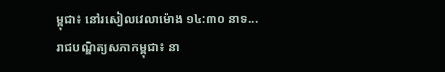ម្ពុជា៖ នៅរសៀលវេលាម៉ោង ១៤:៣០ នាទ...
រាជបណ្ឌិត្យសភាកម្ពុជា៖ នា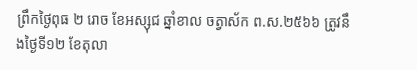ព្រឹកថ្ងៃពុធ ២ រោច ខែអស្សុជ ឆ្នាំខាល ចត្វាស័ក ព.ស.២៥៦៦ ត្រូវនឹងថ្ងៃទី១២ ខែតុលា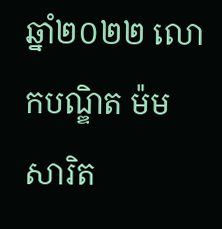ឆ្នាំ២០២២ លោកបណ្ឌិត ម៉ម សារិត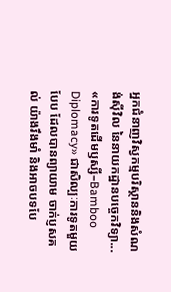អ្នកជំនាញវិស្វកម្មបរិស្ថាននិងសំណង់ស៊ីវិល នៃនាយកដ្ឋានបច្ចេកវិទ្យា...
«ការទូតដើមឫស្សី–Bamboo Diplomacy» ជាសិល្បៈការទូតមួយបែប ដែលបានព្យាយាម ចាក់ប្ញសគល់ យ៉ាងរឹងមាំ និងអាចបទបែ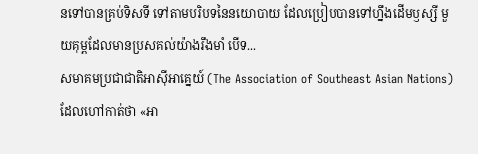នទៅបានគ្រប់ទិសទី ទៅតាមបរិបទនៃនយោបាយ ដែលប្រៀបបានទៅហ្នឹងដើមឫស្សី មួយគុម្ពដែលមានប្រសគល់យ៉ាងរឹងមាំ បើទ...
សមាគមប្រជាជាតិអាស៊ីអាគ្នេយ៍ (The Association of Southeast Asian Nations) ដែលហៅកាត់ថា «អា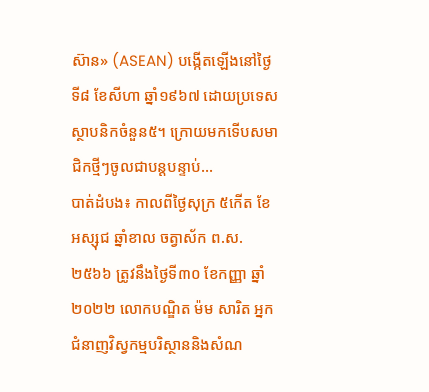ស៊ាន» (ASEAN) បង្កើតឡើងនៅថ្ងៃទី៨ ខែសីហា ឆ្នាំ១៩៦៧ ដោយប្រទេសស្ថាបនិកចំនួន៥។ ក្រោយមកទើបសមាជិកថ្មីៗចូលជាបន្តបន្ទាប់...
បាត់ដំបង៖ កាលពីថ្ងៃសុក្រ ៥កើត ខែអស្សុជ ឆ្នាំខាល ចត្វាស័ក ព.ស.២៥៦៦ ត្រូវនឹងថ្ងៃទី៣០ ខែកញ្ញា ឆ្នាំ២០២២ លោកបណ្ឌិត ម៉ម សារិត អ្នកជំនាញវិស្វកម្មបរិស្ថាននិងសំណ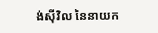ង់ស៊ីវិល នៃនាយក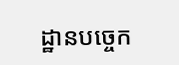ដ្ឋានបច្ចេក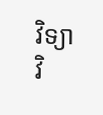វិទ្យា វិ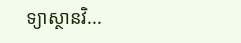ទ្យាស្ថានវិ...